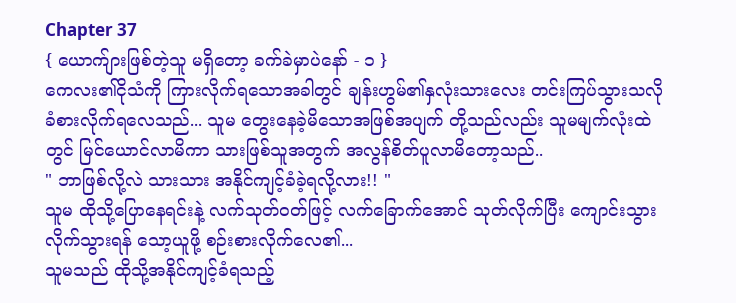Chapter 37
{ ယောက်ျားဖြစ်တဲ့သူ မရှိတော့ ခက်ခဲမှာပဲနော် - ၁ }
ကေလး၏ငိုသံကို ကြားလိုက်ရသောအခါတွင် ချန်းဟွမ်၏နှလုံးသားလေး တင်းကြပ်သွားသလို ခံစားလိုက်ရလေသည်... သူမ တွေးနေခဲ့မိသောအဖြစ်အပျက် တို့သည်လည်း သူမမျက်လုံးထဲတွင် မြင်ယောင်လာမိကာ သားဖြစ်သူအတွက် အလွန်စိတ်ပူလာမိတော့သည်..
" ဘာဖြစ်လို့လဲ သားသား အနိုင်ကျင့်ခံခဲ့ရလို့လား!! "
သူမ ထိုသို့ပြောနေရင်းနဲ့ လက်သုတ်ဝတ်ဖြင့် လက်ခြောက်အောင် သုတ်လိုက်ပြီး ကျောင်းသွားလိုက်သွားရန် သော့ယူဖို့ စဉ်းစားလိုက်လေ၏...
သူမသည် ထိုသို့အနိုင်ကျင့်ခံရသည့်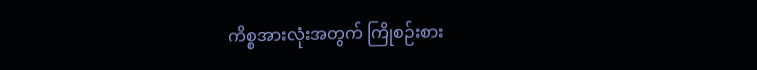ကိစ္စအားလုံးအတွက် ကြိုစဉ်းစား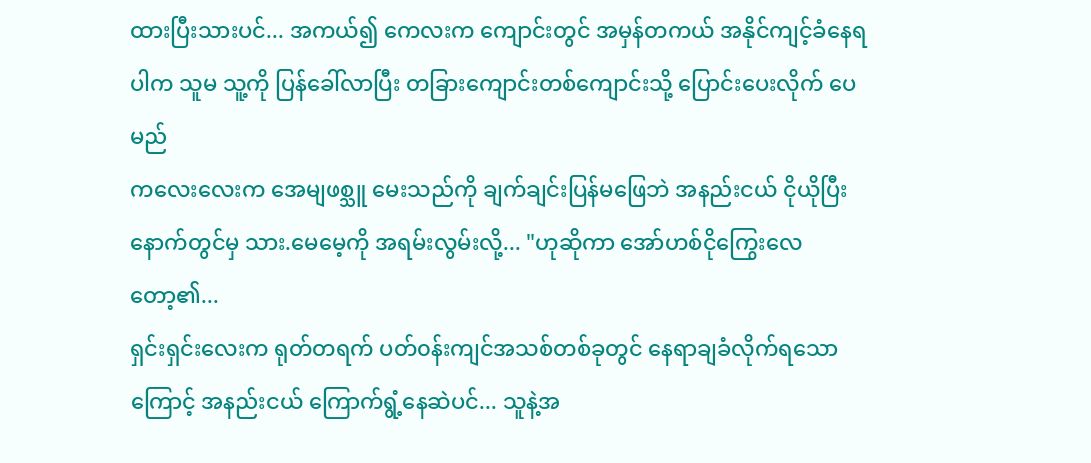ထားပြီးသားပင်... အကယ်၍ ကေလးက ကျောင်းတွင် အမှန်တကယ် အနိုင်ကျင့်ခံနေရပါက သူမ သူ့ကို ပြန်ခေါ်လာပြီး တခြားကျောင်းတစ်ကျောင်းသို့ ပြောင်းပေးလိုက် ပေမည်
ကလေးလေးက အေမျဖစ္သူ မေးသည်ကို ချက်ချင်းပြန်မဖြေဘဲ အနည်းငယ် ငိုယိုပြီးနောက်တွင်မှ သား.မေမေ့ကို အရမ်းလွမ်းလို့... "ဟုဆိုကာ အော်ဟစ်ငိုကြွေးလေတော့၏...
ရှင်းရှင်းလေးက ရုတ်တရက် ပတ်၀န်းကျင်အသစ်တစ်ခုတွင် နေရာချခံလိုက်ရသောကြောင့် အနည်းငယ် ကြောက်ရွံ့နေဆဲပင်... သူနဲ့အ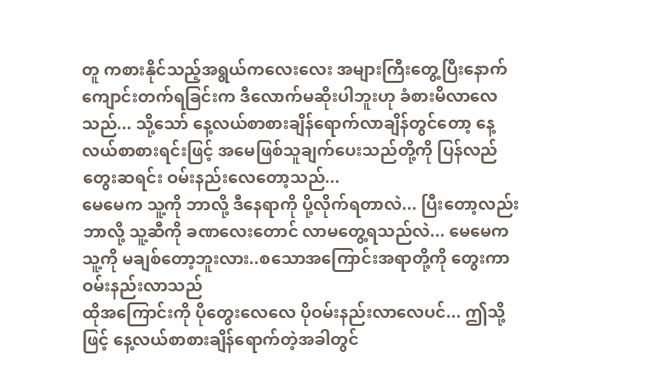တူ ကစားနိုင်သည့်အရွယ်ကလေးလေး အများကြီးတွေ့ပြီးနောက် ကျောင်းတက်ရခြင်းက ဒီလောက်မဆိုးပါဘူးဟု ခံစားမိလာလေသည်... သို့သော် နေ့လယ်စာစားချိန်ရောက်လာချိန်တွင်တော့ နေ့လယ်စာစားရင်းဖြင့် အမေဖြစ်သူချက်ပေးသည်တို့ကို ပြန်လည်တွေးဆရင်း ဝမ်းနည်းလေတော့သည်...
မေမေက သူ့ကို ဘာလို့ ဒီနေရာကို ပို့လိုက်ရတာလဲ... ပြီးတော့လည်း ဘာလို့ သူ့ဆီကို ခဏလေးတောင် လာမတွေ့ရသည်လဲ... မေမေက သူ့ကို မချစ်တော့ဘူးလား..စသောအကြောင်းအရာတို့ကို တွေးကာ ဝမ်းနည်းလာသည်
ထိုအကြောင်းကို ပိုတွေးလေလေ ပိုဝမ်းနည်းလာလေပင်... ဤသို့ဖြင့် နေ့လယ်စာစားချိန်ရောက်တဲ့အခါတွင်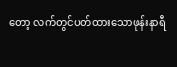တော့ လက်တွင်ပတ်ထားသောဖုန်းနာရီ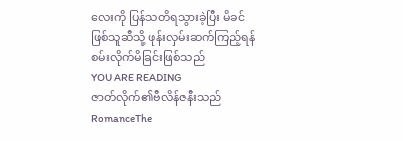လေးကို ပြန်သတိရသွားခဲ့ပြီး မိခင်ဖြစ်သူဆီသို့ ဖုန်းလှမ်းဆက်ကြည့်ရန် စမ်းလိုက်မိခြင်းဖြစ်သည်
YOU ARE READING
ဇာတ်လိုက်၏ဗီလိန်ဇနီးသည်
RomanceThe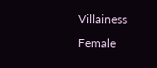Villainess Female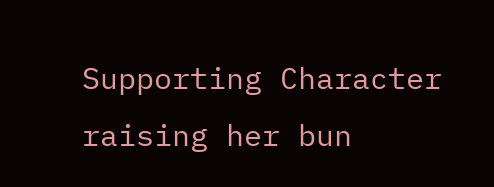Supporting Character raising her bun